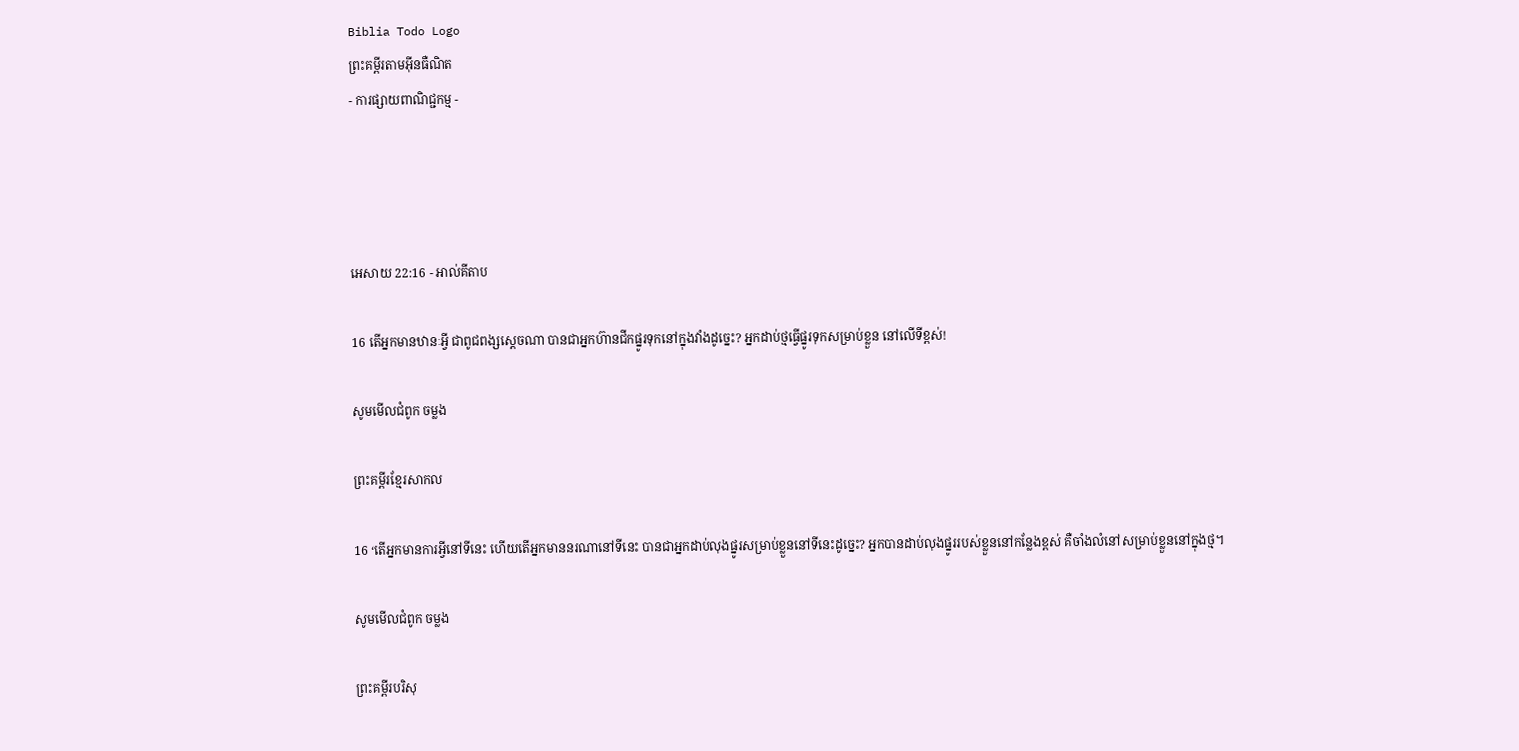Biblia Todo Logo
ព្រះគម្ពីរតាមអ៊ីនធឺណិត
- ការផ្សាយពាណិជ្ជកម្ម -




អេសាយ 22:16 - អាល់គីតាប

16 តើអ្នកមានឋានៈអ្វី ជាពូជ‌ពង្សស្ដេចណា បានជាអ្នកហ៊ានជីកផ្នូរទុកនៅក្នុងវាំងដូច្នេះ? អ្នកដាប់ថ្មធ្វើផ្នូរទុកសម្រាប់ខ្លួន នៅលើទីខ្ពស់!

សូមមើលជំពូក ចម្លង

ព្រះគម្ពីរខ្មែរសាកល

16 ‘តើអ្នកមានការអ្វីនៅទីនេះ ហើយតើអ្នកមាននរណានៅទីនេះ បានជាអ្នកដាប់លុងផ្នូរសម្រាប់ខ្លួននៅទីនេះដូច្នេះ? អ្នកបានដាប់លុងផ្នូររបស់ខ្លួននៅកន្លែងខ្ពស់ គឺចាំងលំនៅសម្រាប់ខ្លួននៅក្នុងថ្ម។

សូមមើលជំពូក ចម្លង

ព្រះគម្ពីរបរិសុ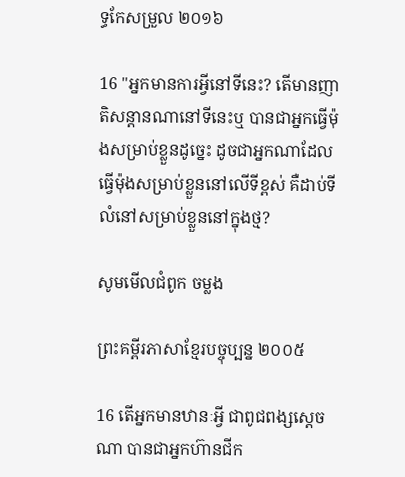ទ្ធកែសម្រួល ២០១៦

16 "អ្នកមានការអ្វីនៅទីនេះ? តើមានញាតិ‌សន្តានណានៅទីនេះឬ បានជាអ្នកធ្វើម៉ុងសម្រាប់ខ្លួនដូច្នេះ ដូចជាអ្នកណាដែលធ្វើម៉ុងសម្រាប់ខ្លួននៅលើទីខ្ពស់ គឺដាប់ទីលំនៅសម្រាប់ខ្លួននៅក្នុងថ្ម?

សូមមើលជំពូក ចម្លង

ព្រះគម្ពីរភាសាខ្មែរបច្ចុប្បន្ន ២០០៥

16 តើអ្នកមានឋានៈអ្វី ជាពូជ‌ពង្សស្ដេចណា បានជាអ្នកហ៊ានជីក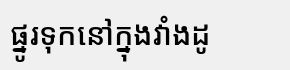ផ្នូរទុកនៅក្នុងវាំងដូ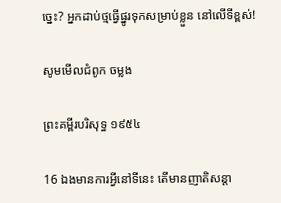ច្នេះ? អ្នកដាប់ថ្មធ្វើផ្នូរទុកសម្រាប់ខ្លួន នៅលើទីខ្ពស់!

សូមមើលជំពូក ចម្លង

ព្រះគម្ពីរបរិសុទ្ធ ១៩៥៤

16 ឯងមានការអ្វីនៅទីនេះ តើមានញាតិ‌សន្តា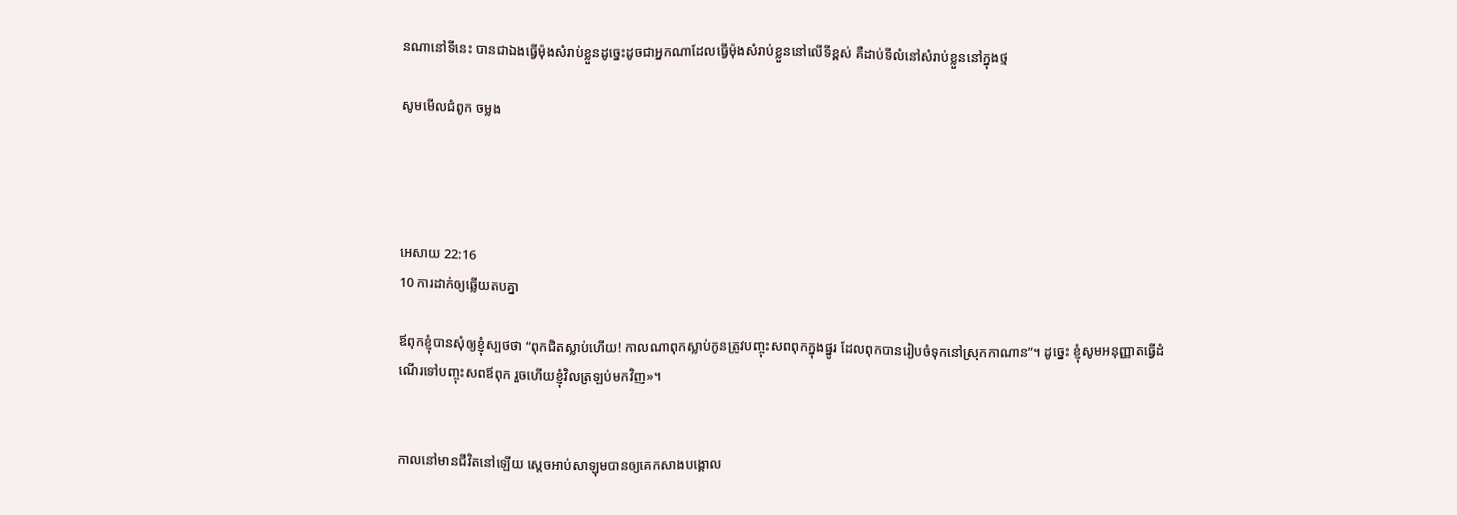នណានៅទីនេះ បានជាឯងធ្វើម៉ុងសំរាប់ខ្លួនដូច្នេះដូចជាអ្នកណាដែលធ្វើម៉ុងសំរាប់ខ្លួននៅលើទីខ្ពស់ គឺដាប់ទីលំនៅសំរាប់ខ្លួននៅក្នុងថ្ម

សូមមើលជំពូក ចម្លង




អេសាយ 22:16
10 ការដាក់ឲ្យឆ្លើយតបគ្នា

ឪពុកខ្ញុំបានសុំឲ្យខ្ញុំស្បថថា “ពុកជិតស្លាប់ហើយ! កាលណាពុកស្លាប់កូនត្រូវបញ្ចុះសពពុកក្នុងផ្នូរ ដែលពុកបានរៀបចំទុកនៅស្រុកកាណាន”។ ដូច្នេះ ខ្ញុំសូមអនុញ្ញាតធ្វើដំណើរទៅបញ្ចុះសពឪពុក រួចហើយខ្ញុំវិលត្រឡប់មកវិញ»។


កាលនៅមានជីវិតនៅឡើយ ស្តេចអាប់‌សា‌ឡុមបានឲ្យគេកសាងបង្គោល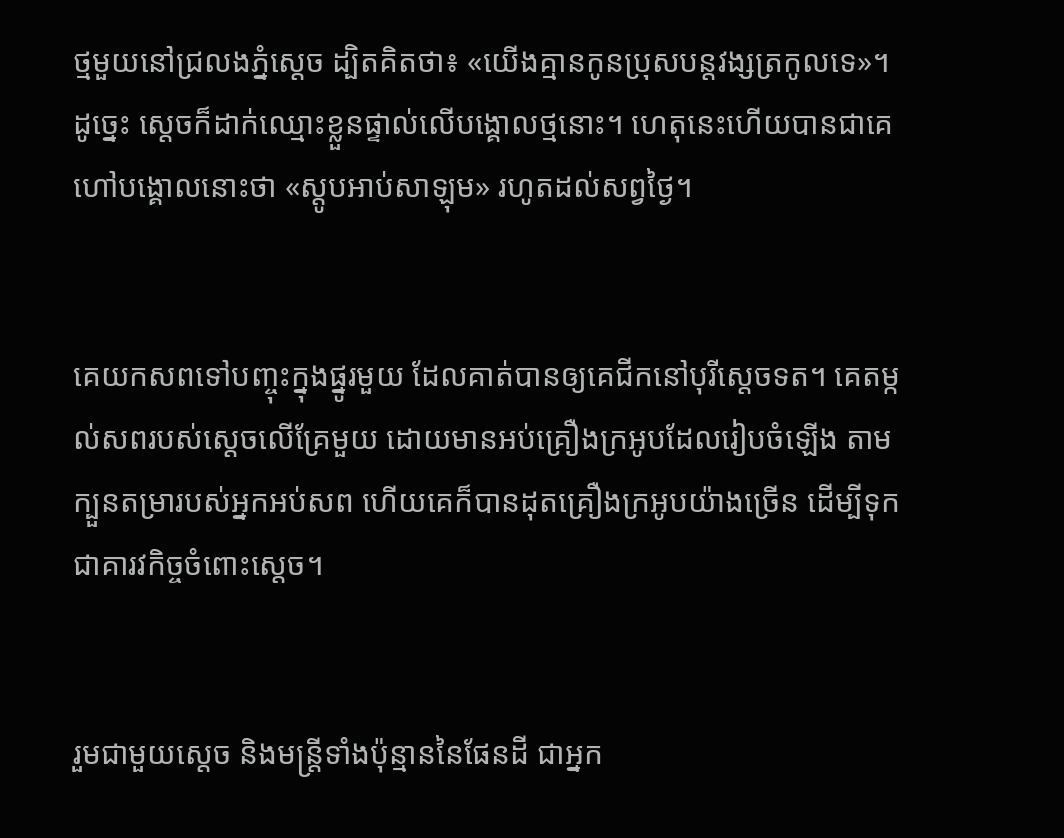ថ្មមួយនៅជ្រលងភ្នំស្តេច ដ្បិតគិតថា៖ «យើងគ្មានកូនប្រុសបន្តវង្សត្រកូលទេ»។ ដូច្នេះ ស្តេចក៏ដាក់ឈ្មោះខ្លួនផ្ទាល់លើបង្គោលថ្មនោះ។ ហេតុនេះហើយបានជាគេហៅបង្គោលនោះថា «ស្តូបអាប់‌សា‌ឡុម» រហូតដល់សព្វថ្ងៃ។


គេយកសពទៅបញ្ចុះក្នុងផ្នូរមួយ ដែលគាត់បានឲ្យគេជីកនៅបុរីស្តេចទត។ គេតម្កល់សពរបស់ស្តេចលើគ្រែមួយ ដោយមានអប់គ្រឿងក្រអូបដែលរៀប‌ចំឡើង តាមក្បួនតម្រារបស់អ្នកអប់សព ហើយគេក៏បានដុតគ្រឿងក្រអូបយ៉ាងច្រើន ដើម្បីទុកជាគារវ‌កិច្ចចំពោះស្តេច។


រួមជាមួយស្ដេច និងមន្ត្រីទាំងប៉ុន្មាននៃផែនដី ជាអ្នក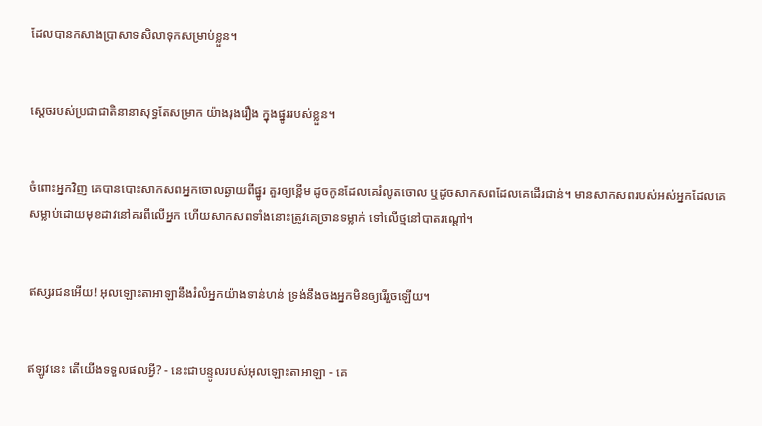ដែលបានកសាងប្រាសាទសិលាទុកសម្រាប់ខ្លួន។


ស្ដេចរបស់ប្រជា‌ជាតិនានាសុទ្ធតែសម្រាក យ៉ាងរុង‌រឿង ក្នុងផ្នូររបស់ខ្លួន។


ចំពោះអ្នកវិញ គេបានបោះសាក‌សពអ្នកចោលឆ្ងាយពីផ្នូរ គួរឲ្យខ្ពើម ដូចកូនដែលគេរំលូតចោល ឬដូចសាក‌សពដែលគេដើរជាន់។ មានសាក‌សពរបស់អស់អ្នកដែលគេ សម្លាប់ដោយមុខដាវនៅគរពីលើអ្នក ហើយសាក‌សពទាំងនោះត្រូវគេច្រានទម្លាក់ ទៅលើថ្មនៅបាតរណ្ដៅ។


ឥស្សរ‌ជនអើយ! អុលឡោះ‌តាអាឡានឹងរំលំអ្នកយ៉ាងទាន់‌ហន់ ទ្រង់នឹងចងអ្នកមិនឲ្យរើរួចឡើយ។


ឥឡូវនេះ តើយើងទទួលផលអ្វី? - នេះជាបន្ទូលរបស់អុលឡោះ‌តាអាឡា - គេ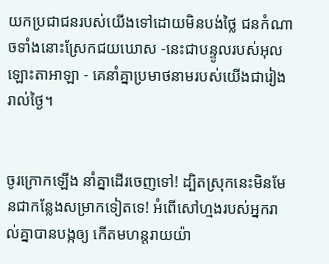យកប្រជា‌ជនរបស់យើងទៅដោយមិនបង់ថ្លៃ ជនកំណាចទាំងនោះស្រែកជយ‌ឃោស -នេះជាបន្ទូលរបស់អុលឡោះ‌តាអាឡា - គេនាំគ្នាប្រមាថនាមរបស់យើងជារៀងរាល់ថ្ងៃ។


ចូរក្រោកឡើង នាំគ្នាដើរចេញទៅ! ដ្បិតស្រុកនេះមិនមែនជាកន្លែងសម្រាកទៀតទេ! អំពើសៅហ្មងរបស់អ្នករាល់គ្នាបានបង្កឲ្យ កើតមហន្ត‌រាយយ៉ា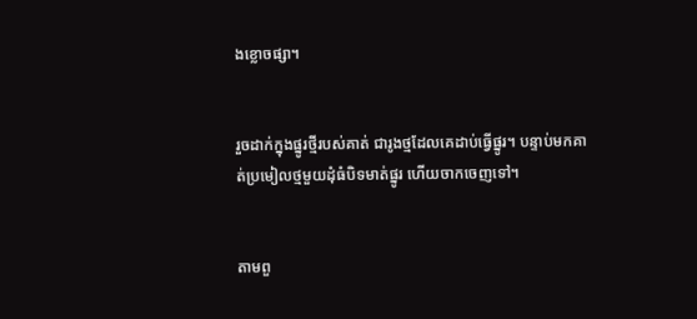ងខ្លោច‌ផ្សា។


រួចដាក់ក្នុងផ្នូរថ្មីរបស់គាត់ ជារូងថ្មដែលគេដាប់ធ្វើផ្នូរ។ បន្ទាប់មកគាត់ប្រមៀលថ្មមួយដុំធំបិទមាត់ផ្នូរ ហើយចាកចេញទៅ។


តាមពួ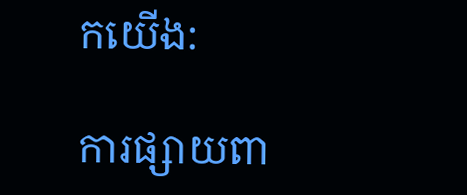កយើង:

ការផ្សាយពា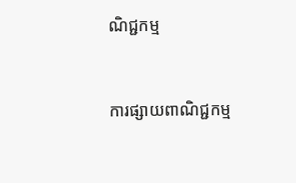ណិជ្ជកម្ម


ការផ្សាយពាណិជ្ជកម្ម